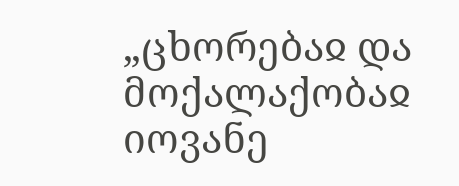„ცხორებაჲ და მოქალაქობაჲ იოვანე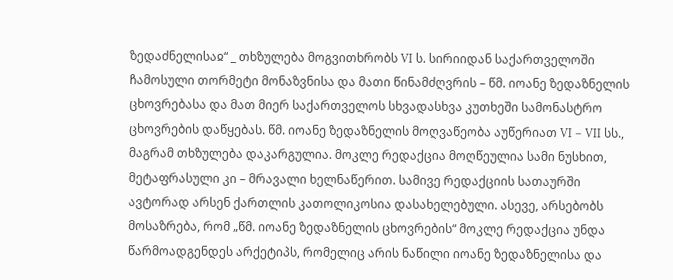ზედაძნელისაჲ“ _ თხზულება მოგვითხრობს VI ს. სირიიდან საქართველოში ჩამოსული თორმეტი მონაზვნისა და მათი წინამძღვრის – წმ. იოანე ზედაზნელის ცხოვრებასა და მათ მიერ საქართველოს სხვადასხვა კუთხეში სამონასტრო ცხოვრების დაწყებას. წმ. იოანე ზედაზნელის მოღვაწეობა აუწერიათ VI – VII სს., მაგრამ თხზულება დაკარგულია. მოკლე რედაქცია მოღწეულია სამი ნუსხით, მეტაფრასული კი – მრავალი ხელნაწერით. სამივე რედაქციის სათაურში ავტორად არსენ ქართლის კათოლიკოსია დასახელებული. ასევე, არსებობს მოსაზრება, რომ „წმ. იოანე ზედაზნელის ცხოვრების“ მოკლე რედაქცია უნდა წარმოადგენდეს არქეტიპს, რომელიც არის ნაწილი იოანე ზედაზნელისა და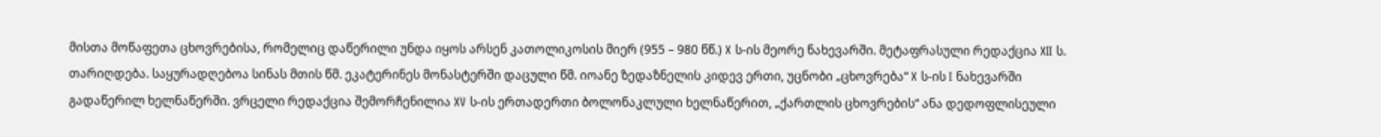მისთა მოწაფეთა ცხოვრებისა, რომელიც დაწერილი უნდა იყოს არსენ კათოლიკოსის მიერ (955 – 980 წწ.) X ს-ის მეორე ნახევარში. მეტაფრასული რედაქცია XII ს. თარიღდება. საყურადღებოა სინას მთის წმ. ეკატერინეს მონასტერში დაცული წმ. იოანე ზედაზნელის კიდევ ერთი, უცნობი „ცხოვრება“ X ს-ის I ნახევარში გადაწერილ ხელნაწერში. ვრცელი რედაქცია შემორჩენილია XV ს-ის ერთადერთი ბოლონაკლული ხელნაწერით, „ქართლის ცხოვრების“ ანა დედოფლისეული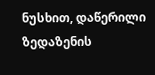ნუსხით, დაწერილი ზედაზენის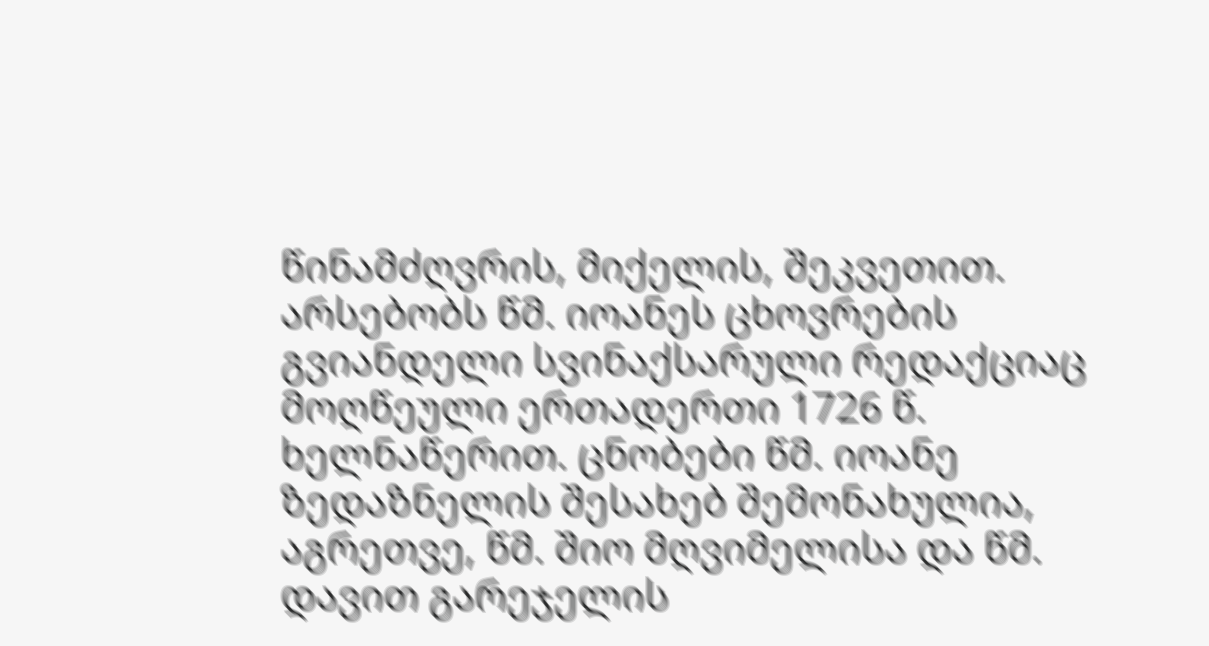წინამძღვრის, მიქელის, შეკვეთით. არსებობს წმ. იოანეს ცხოვრების გვიანდელი სვინაქსარული რედაქციაც მოღწეული ერთადერთი 1726 წ. ხელნაწერით. ცნობები წმ. იოანე ზედაზნელის შესახებ შემონახულია, აგრეთვე, წმ. შიო მღვიმელისა და წმ. დავით გარეჯელის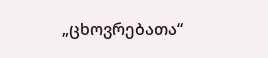„ცხოვრებათა“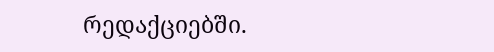რედაქციებში.